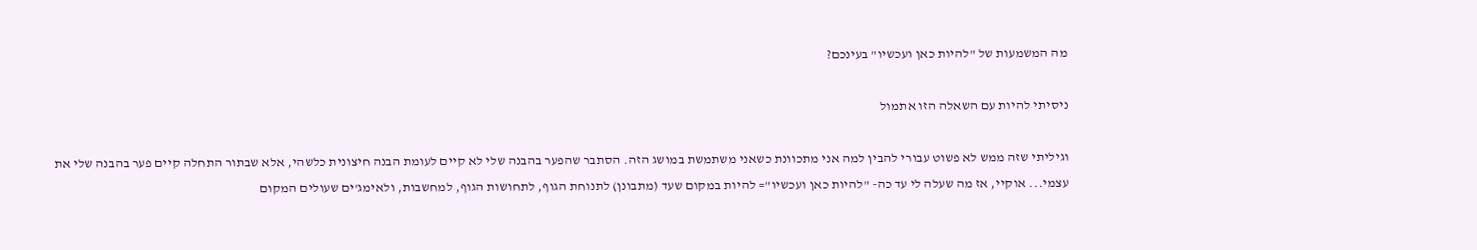מה המשמעות של "להיות כאן ועכשיו" בעינכם?

ניסיתי להיות עם השאלה הזו אתמול

וגיליתי שזה ממש לא פשוט עבורי להבין למה אני מתכוונת כשאני משתמשת במושג הזה. הסתבר שהפער בהבנה שלי לא קיים לעומת הבנה חיצונית כלשהי, אלא שבתור התחלה קיים פער בהבנה שלי את עצמי... אוקיי, אז מה שעלה לי עד כה- "להיות כאן ועכשיו"= להיות במקום שעד (מתבונן) לתנוחת הגוף, לתחושות הגוף, למחשבות, ולאימג'ים שעולים המקום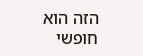הזה הוא חופשי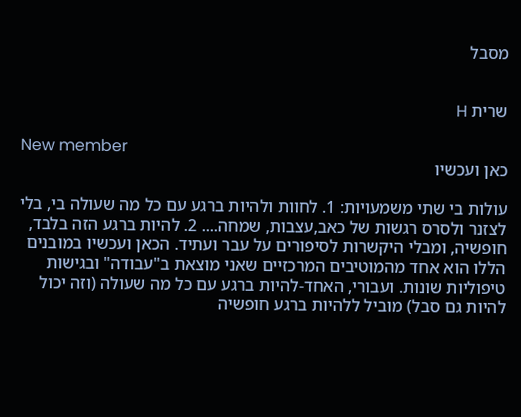מסבל


שרית H

New member
כאן ועכשיו

עולות בי שתי משמעויות: 1. לחוות ולהיות ברגע עם כל מה שעולה בי, בלי לצזנר ולסרס רגשות של כאב,עצבות, שמחה.... 2. להיות ברגע הזה בלבד, חופשיה, ומבלי היקשרות לסיפורים על עבר ועתיד. הכאן ועכשיו במובנים הללו הוא אחד מהמוטיבים המרכזיים שאני מוצאת ב"עבודה" ובגישות טיפוליות שונות. ועבורי, האחד-להיות ברגע עם כל מה שעולה (וזה יכול להיות גם סבל) מוביל ללהיות ברגע חופשיה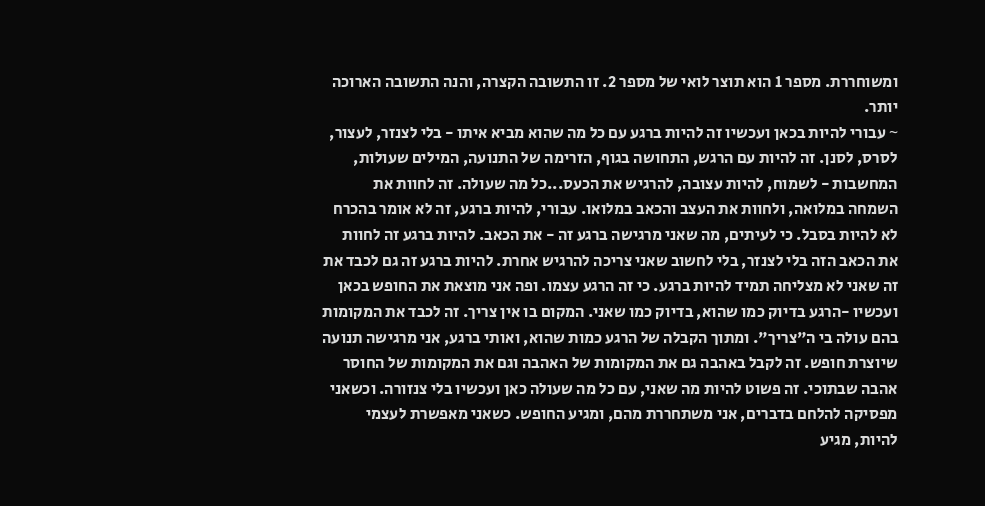ומשוחררת. מספר 1 הוא תוצר לואי של מספר 2. זו התשובה הקצרה, והנה התשובה הארוכה יותר.
~ עבורי להיות בכאן ועכשיו זה להיות ברגע עם כל מה שהוא מביא איתו - בלי לצנזר, לעצור, לסרס, לסנן. זה להיות עם הרגש, התחושה בגוף, הזרימה של התנועה, המילים שעולות, המחשבות - לשמוח, להיות עצובה, להרגיש את הכעס...כל מה שעולה. זה לחוות את השמחה במלואה, ולחוות את העצב והכאב במלואו. עבורי, להיות ברגע, זה לא אומר בהכרח לא להיות בסבל. כי לעיתים, מה שאני מרגישה ברגע זה - את הכאב. להיות ברגע זה לחוות את הכאב הזה בלי לצנזר, בלי לחשוב שאני צריכה להרגיש אחרת. להיות ברגע זה גם לכבד את זה שאני לא מצליחה תמיד להיות ברגע. כי זה הרגע עצמו. ופה אני מוצאת את החופש בכאן ועכשיו -הרגע בדיוק כמו שהוא, בדיוק כמו שאני. המקום בו אין צריך. זה לכבד את המקומות בהם עולה בי ה"צריך". ומתוך הקבלה של הרגע כמות שהוא, ואותי ברגע, אני מרגישה תנועה שיוצרת חופש. זה לקבל באהבה גם את המקומות של האהבה וגם את המקומות של החוסר אהבה שבתוכי. זה פשוט להיות מה שאני, עם כל מה שעולה כאן ועכשיו בלי צנזורה. וכשאני מפסיקה להלחם בדברים, אני משתחררת מהם, ומגיע החופש. כשאני מאפשרת לעצמי להיות, מגיע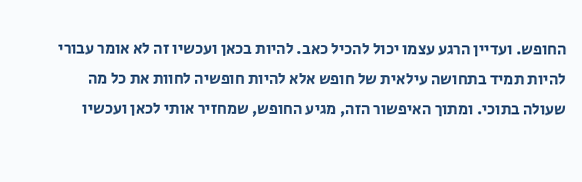החופש. ועדיין הרגע עצמו יכול להכיל כאב. להיות בכאן ועכשיו זה לא אומר עבורי להיות תמיד בתחושה עילאית של חופש אלא להיות חופשיה לחוות את כל מה שעולה בתוכי. ומתוך האיפשור הזה, מגיע החופש, שמחזיר אותי לכאן ועכשיו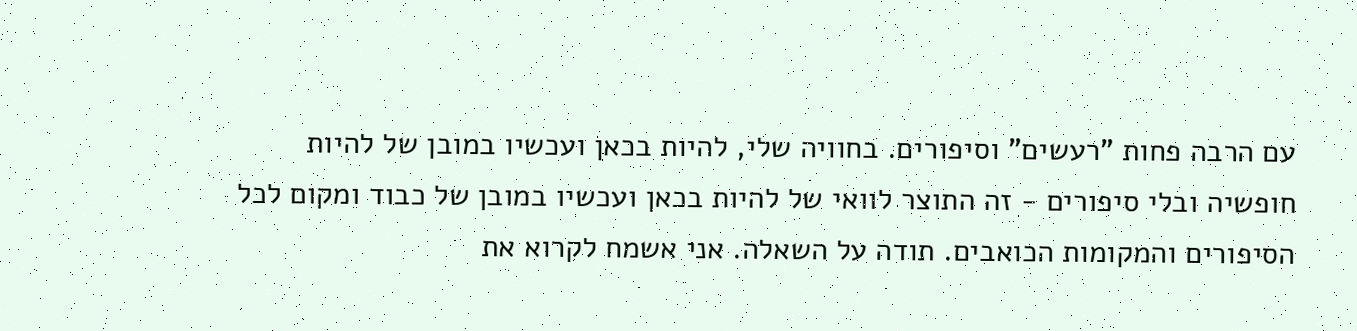עם הרבה פחות "רעשים" וסיפורים. בחוויה שלי, להיות בכאן ועכשיו במובן של להיות חופשיה ובלי סיפורים - זה התוצר לוואי של להיות בכאן ועכשיו במובן של כבוד ומקום לכל הסיפורים והמקומות הכואבים. תודה על השאלה. אני אשמח לקרוא את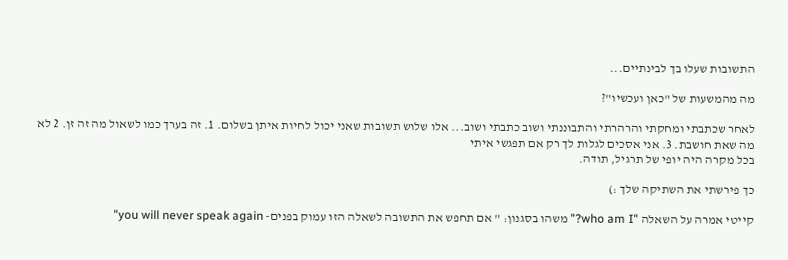התשובות שעלו בך לבינתיים...

מה מהמשעות של "כאן ועכשיו"?

לאחר שכתבתי ומחקתי והרהרתי והתבוננתי ושוב כתבתי ושוב... אלו שלוש תשובות שאני יכול לחיות איתן בשלום. 1. זה בערך כמו לשאול מה זה זן. 2 לא מה שאת חושבת. 3. אני אסכים לגלות לך רק אם תפגשי איתי
בכל מקרה היה יופי של תרגיל, תודה.

כך פירשתי את השתיקה שלך :)

קייטי אמרה על השאלה "who am I?" משהו בסגנון: " אם תחפש את התשובה לשאלה הזו עמוק בפנים- you will never speak again"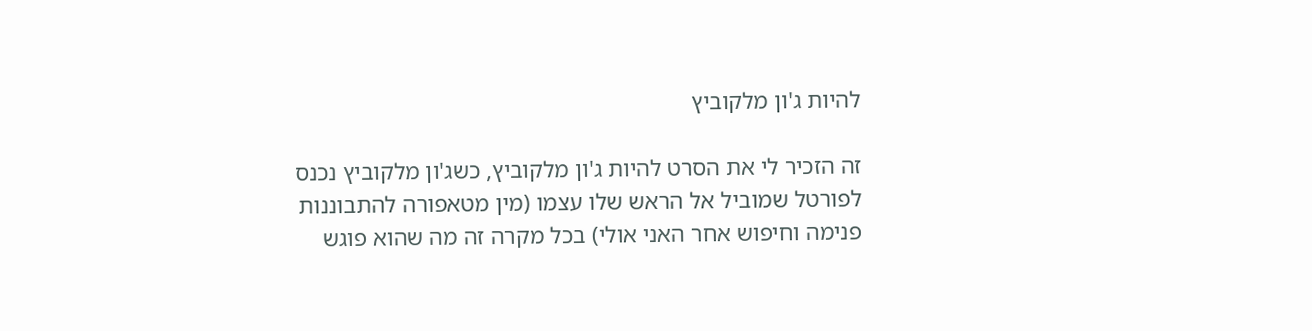להיות ג'ון מלקוביץ

זה הזכיר לי את הסרט להיות ג'ון מלקוביץ, כשג'ון מלקוביץ נכנס לפורטל שמוביל אל הראש שלו עצמו (מין מטאפורה להתבוננות פנימה וחיפוש אחר האני אולי) בכל מקרה זה מה שהוא פוגש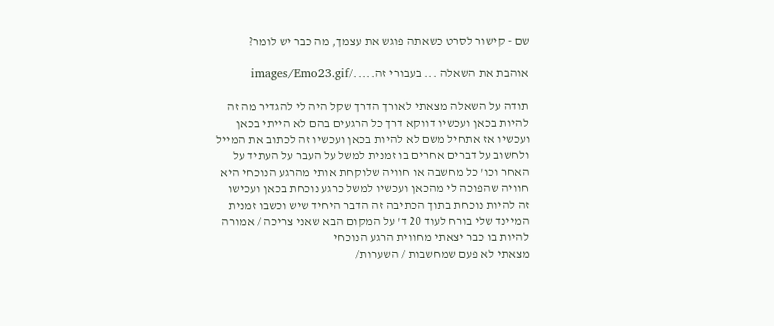שם - קישור לסרט כשאתה פוגש את עצמך, מה כבר יש לומר?

אוהבת את השאלה ... בעבורי זה...../images/Emo23.gif

תודה על השאלה מצאתי לאורך הדרך שקל היה לי להגדיר מה זה להיות בכאן ועכשיו דווקא דרך כל הרגעים בהם לא הייתי בכאן ועכשיו אז אתחיל משם לא להיות בכאן ועכשיו זה לכתוב את המייל ולחשוב על דברים אחרים בו זמנית למשל על העבר על העתיד על האחר וכו' כל מחשבה או חוויה שלוקחת אותי מהרגע הנוכחי היא חוויה שהפוכה לי מהכאן ועכשיו למשל כרגע נוכחת בכאן ועכישו זה להיות נוכחת בתוך הכתיבה זה הדבר היחיד שיש וכשבו זמנית המיינד שלי בורח לעוד 20 ד' על המקום הבא שאני צריכה / אמורה להיות בו כבר יצאתי מחווית הרגע הנוכחי
מצאתי לא פעם שמחשבות / השערות/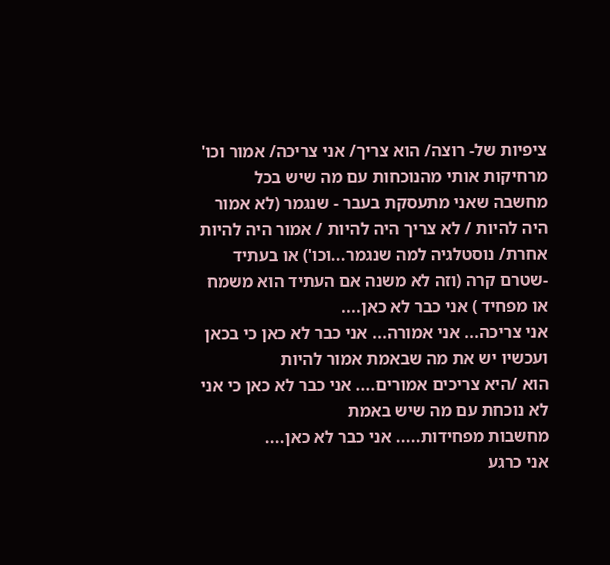ציפיות של- רוצה/ הוא צריך/ אני צריכה/ אמור וכו' מרחיקות אותי מהנוכחות עם מה שיש בכל מחשבה שאני מתעסקת בעבר - שנגמר (לא אמור היה להיות / לא צריך היה להיות / אמור היה להיות אחרת/ נוסטלגיה למה שנגמר...וכו') או בעתיד -שטרם קרה (וזה לא משנה אם העתיד הוא משמח או מפחיד ) אני כבר לא כאן....
אני צריכה... אני אמורה... אני כבר לא כאן כי בכאן ועכשיו יש את מה שבאמת אמור להיות
הוא /היא צריכים אמורים.... אני כבר לא כאן כי אני לא נוכחת עם מה שיש באמת
מחשבות מפחידות..... אני כבר לא כאן....
אני כרגע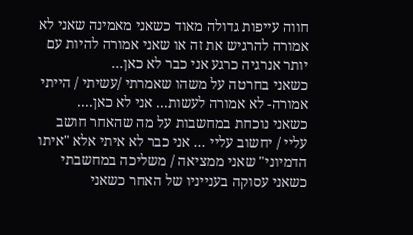חווה עייפות גדולה מאוד כשאני מאמינה שאני לא אמורה להרגיש את זה או שאני אמורה להיות עם יותר אנרגיה כרגע אני כבר לא כאן...
כשאני בחרטה על משהו שאמרתי /עשיתי / הייתי אמורה- לא אמורה לעשות... אני לא כאן....
כשאני נוכחת במחשבות על מה שהאחר חושב עליי / יחשוב עליי ... אני כבר לא איתי אלא "איתו הדמיוני" שאני ממציאה / משליכה במחשבתי
כשאני עסוקה בענייניו של האחר כשאני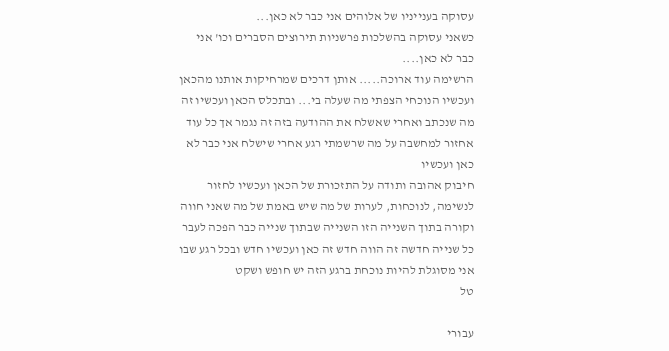עסוקה בענייניו של אלוהים אני כבר לא כאן...
כשאני עסוקה בהשלכות פרשניות תירוצים הסברים וכו' אני כבר לא כאן....
הרשימה עוד ארוכה..... אותן דרכים שמרחיקות אותנו מהכאן ועכשיו הנוכחי הצפתי מה שעלה בי... ובתכלס הכאן ועכשיו זה מה שנכתב ואחרי שאשלח את ההודעה בזה זה נגמר אך כל עוד אחזור למחשבה על מה שרשמתי רגע אחרי שישלח אני כבר לא כאן ועכשיו
חיבוק אהובה ותודה על התזכורת של הכאן ועכשיו לחזור לנשימה, לנוכחות, לערות של מה שיש באמת של מה שאני חווה וקורה בתוך השנייה הזו השנייה שבתוך שנייה כבר הפכה לעבר כל שנייה חדשה זה הווה חדש זה כאן ועכשיו חדש ובכל רגע שבו אני מסוגלת להיות נוכחת ברגע הזה יש חופש ושקט
טל

עבורי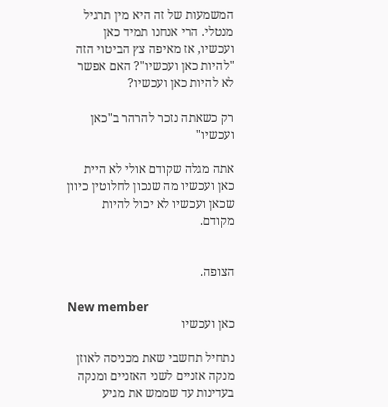המשמעות של זה היא מין תרגיל מנטלי. הרי אנחנו תמיד כאן ועכשיו, אז מאיפה צץ הביטוי הזה "להיות כאן ועכשיו"? האם אפשר לא להיות כאן ועכשיו?

רק כשאתה נזכר להרהר ב"כאן ועכשיו"

אתה מגלה שקודם אולי לא היית כאן ועכשיו מה שנכון לחלוטין כיוון שכאן ועכשיו לא יכול להיות מקודם.


הצופה.

New member
כאן ועכשיו

נתחיל תחשבי שאת מכניסה לאוזן מנקה אזניים לשני האזניים ומנקה בעדינות עד שממש את מגיע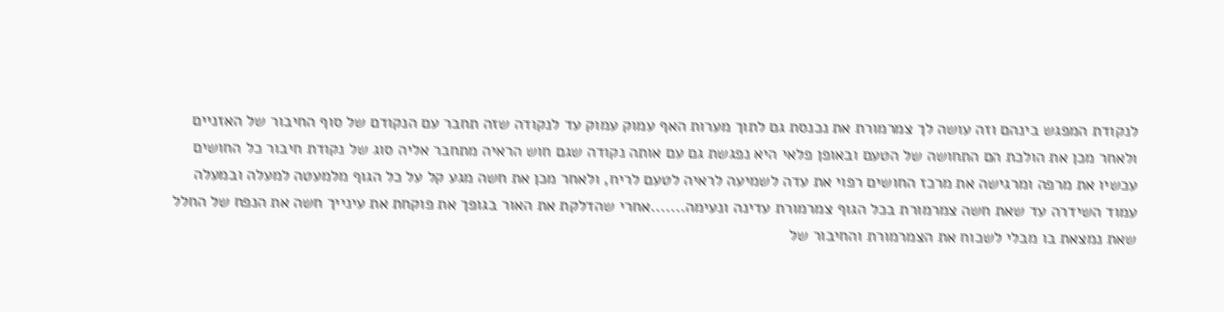לנקודת המפגש בינהם וזה עושה לך צמרמורת את נכנסת גם לתוך מערות האף עמוק עמוק עד לנקודה שזה תחבר עם הנקודם של סוף החיבור של האזניים ולאחר מכן את הולכת הם התחושה של הטעם ובאופן פלאי היא נפגשת גם עם אותה נקודה שגם חוש הראיה מתחבר אליה סוג של נקודת חיבור כל החושים עכשיו את מרפה ומרגישה את מרכז החושים רפוי את עדה לשמיעה לראיה לטעם לריח, ולאחר מכן את חשה מגע קל על כל הגוף מלמעטה למעלה ובמעלה עמוד השידרה עד שאת חשה צמרמורת בכל הגוף צמרמורת עדינה ונעימה.......אחרי שהדלקת את האור בגופך את פוקחת את עינייך חשה את הנפח של החלל שאת נמצאת בו מבלי לשכוח את הצמרמורת והחיבור של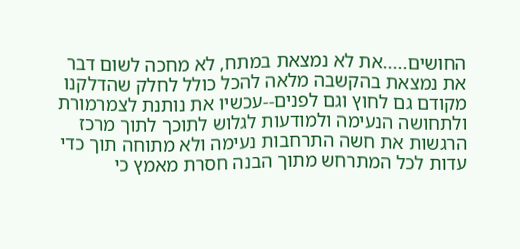החושים.....את לא נמצאת במתח, לא מחכה לשום דבר את נמצאת בהקשבה מלאה להכל כולל לחלק שהדלקנו מקודם גם לחוץ וגם לפנים--עכשיו את נותנת לצמרמורת ולתחושה הנעימה ולמודעות לגלוש לתוכך לתוך מרכז הרגשות את חשה התרחבות נעימה ולא מתוחה תוך כדי עדות לכל המתרחש מתוך הבנה חסרת מאמץ כי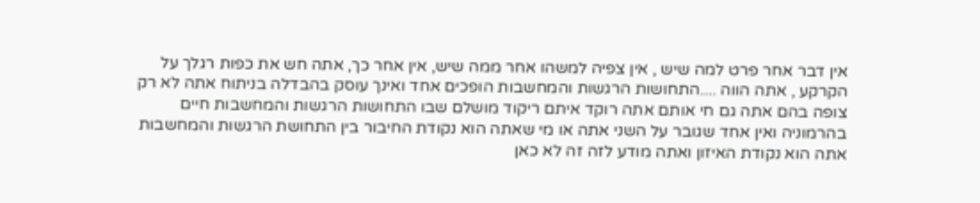אין דבר אחר פרט למה שיש , אין צפיה למשהו אחר ממה שיש, אין אחר כך, אתה חש את כפות רגלך על הקרקע , אתה הווה ....התחושות הרגשות והמחשבות הופכים אחד ואינך עוסק בהבדלה בניתוח אתה לא רק צופה בהם אתה גם חי אותם אתה רוקד איתם ריקוד מושלם שבו התחושות הרגשות והמחשבות חיים בהרמוניה ואין אחד שגובר על השני אתה או מי שאתה הוא נקודת החיבור בין התחושת הרגשות והמחשבות אתה הוא נקודת האיזון ואתה מודע לזה זה לא כאן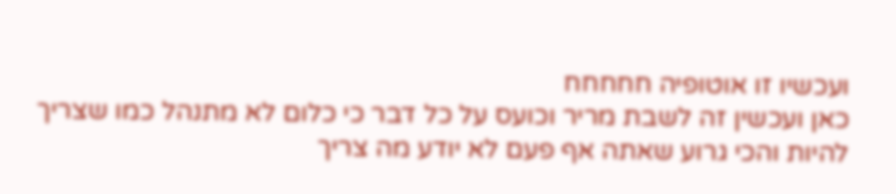ועכשיו זו אוטופיה חחחחח
כאן ועכשין זה לשבת מריר וכועס על כל דבר כי כלום לא מתנהל כמו שצריך להיות והכי גרוע שאתה אף פעם לא יודע מה צריך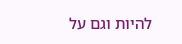להיות וגם על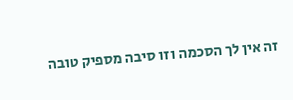זה אין לך הסכמה וזו סיבה מספיק טובה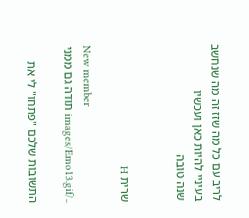לריב עם כל מה שזז זה מה שנחשב בעיניי להיות כאן ועכשיו
שנה טובה


שרית H

New member
../images/Emo13.gif תודה גם ממני

התשובות שלכם "פתחו" לי את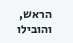הראש, והובילו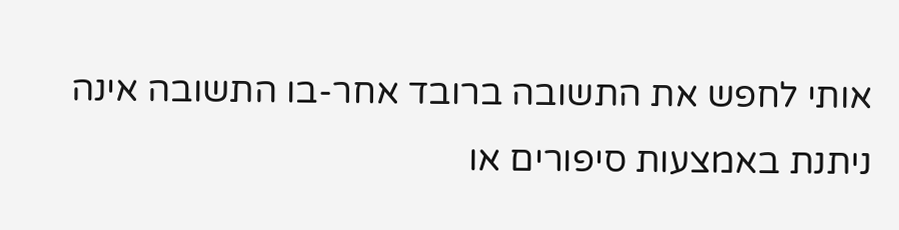אותי לחפש את התשובה ברובד אחר-בו התשובה אינה ניתנת באמצעות סיפורים או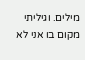מילים. וגיליתי מקום בו אני לא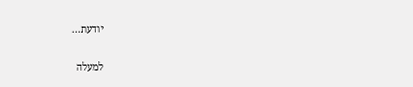יודעת...

למעלה